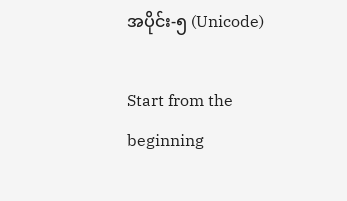အပိုင်း-၅ (Unicode)

Start from the beginning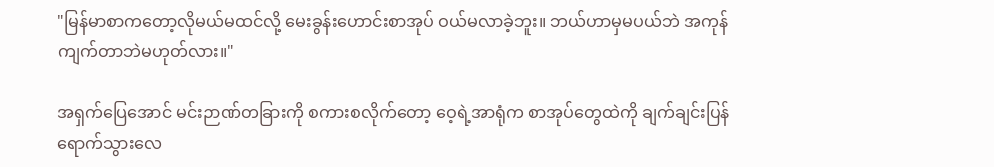"မြန်မာစာကတော့လိုမယ်မထင်လို့ မေးခွန်းဟောင်းစာအုပ် ဝယ်မလာခဲ့ဘူး။ ဘယ်ဟာမှမပယ်ဘဲ အကုန်ကျက်တာဘဲမဟုတ်လား။"

အရှက်ပြေအောင် မင်းဉာဏ်တခြားကို စကားစလိုက်တော့ ဝေ့ရဲ့အာရုံက စာအုပ်တွေထဲကို ချက်ချင်းပြန်ရောက်သွားလေ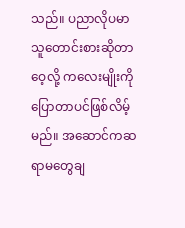သည်။ ပညာလိုပမာသူတောင်းစားဆိုတာ ဝေ့လို့ ကလေးမျိုးကို ပြောတာပင်ဖြစ်လိမ့်မည်။ အဆောင်ကဆရာမတွေချ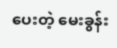ပေးတဲ့ မေးခွန်း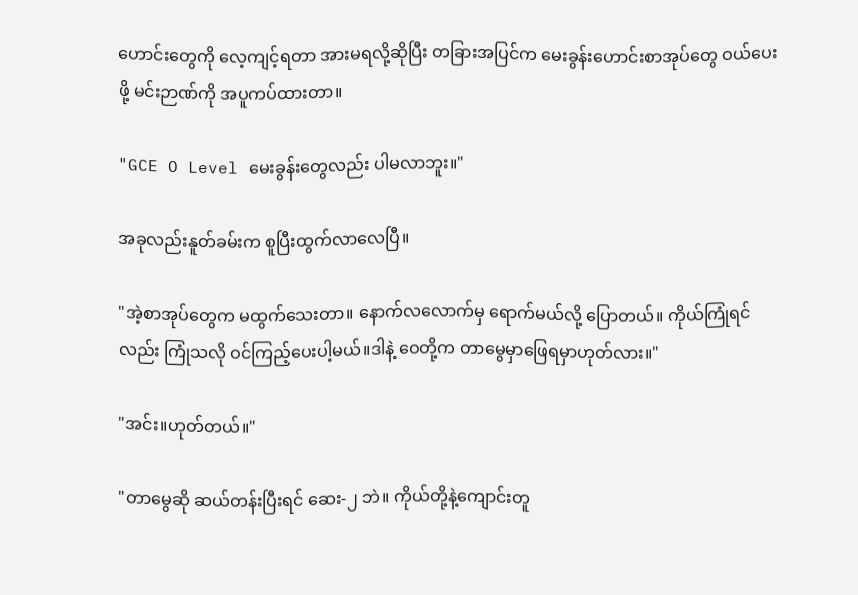ဟောင်းတွေကို လေ့ကျင့်ရတာ အားမရလို့ဆိုပြီး တခြားအပြင်က မေးခွန်းဟောင်းစာအုပ်တွေ ဝယ်ပေးဖို့ မင်းဉာဏ်ကို အပူကပ်ထားတာ။

"GCE O Level မေးခွန်းတွေလည်း ပါမလာဘူး။"

အခုလည်းနူတ်ခမ်းက စူပြီးထွက်လာလေပြီ။

"အဲ့စာအုပ်တွေက မထွက်သေးတာ။ နောက်လလောက်မှ ရောက်မယ်လို့ ပြောတယ်။ ကိုယ်ကြုံရင်လည်း ကြုံသလို ဝင်ကြည့်ပေးပါ့မယ်။ဒါနဲ့ ဝေတို့က တာမွေမှာဖြေရမှာဟုတ်လား။"

"အင်း။ဟုတ်တယ်။"

"တာမွေဆို ဆယ်တန်းပြီးရင် ဆေး-၂ ဘဲ။ ကိုယ်တို့နဲ့ကျောင်းတူ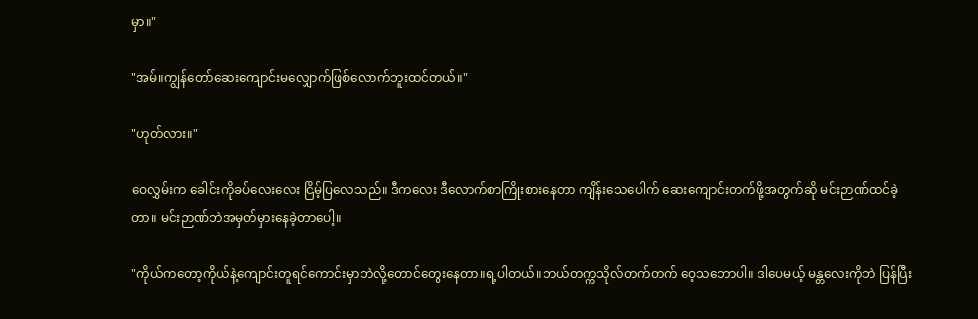မှာ။"

"အမ်။ကျွန်တော်ဆေးကျောင်းမလျှောက်ဖြစ်လောက်ဘူးထင်တယ်။"

"ဟုတ်လား။"

ဝေလွှမ်းက ခေါင်းကိုခပ်လေးလေး ငြိမ့်ပြလေသည်။ ဒီကလေး ဒီလောက်စာကြိုးစားနေတာ ကျိန်းသေပေါက် ဆေးကျောင်းတက်ဖို့အတွက်ဆို မင်းဉာဏ်ထင်ခဲ့တာ။ မင်းဉာဏ်ဘဲအမှတ်မှားနေခဲ့တာပေါ့။

"ကိုယ်ကတော့ကိုယ်နဲ့ကျောင်းတူရင်ကောင်းမှာဘဲလို့တောင်တွေးနေတာ။ရ့ပါတယ်။ဘယ်တက္ကသိုလ်တက်တက် ဝေ့သဘောပါ။ ဒါပေမယ့် မန္တလေးကိုဘဲ ပြန်ပြီး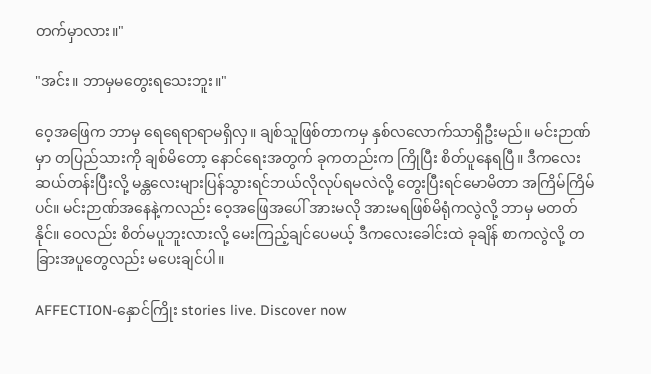တက်မှာလား။"

"အင်း။ ဘာမှမတွေးရသေးဘူး။"

ဝေ့အဖြေက ဘာမှ ရေရေရာရာမရှိလှ။ ချစ်သူဖြစ်တာကမှ နှစ်လလောက်သာရှိဦးမည်။ မင်းဉာဏ်မှာ တပြည်သားကို ချစ်မိတော့ နောင်ရေးအတွက် ခုကတည်းက ကြိုပြီး စိတ်ပူနေရပြီ။ ဒီကလေး ဆယ်တန်းပြီးလို့ မန္တလေးများပြန်သွားရင်ဘယ်လိုလုပ်ရမလဲလို့ တွေးပြီးရင်မောမိတာ အကြိမ်ကြိမ်ပင်။ မင်းဉာဏ်အနေနဲ့ကလည်း ဝေ့အဖြေအပေါ် အားမလို အားမရဖြစ်မိရုံကလွဲလို့ ဘာမှ မတတ်နိုင်။ ဝေလည်း စိတ်မပူဘူးလားလို့ မေးကြည့်ချင်ပေမယ့် ဒီကလေးခေါင်းထဲ ခုချိန် စာကလွဲလို့ တခြားအပူတွေလည်း မပေးချင်ပါ။

AFFECTION-နှောင်ကြိုး stories live. Discover now